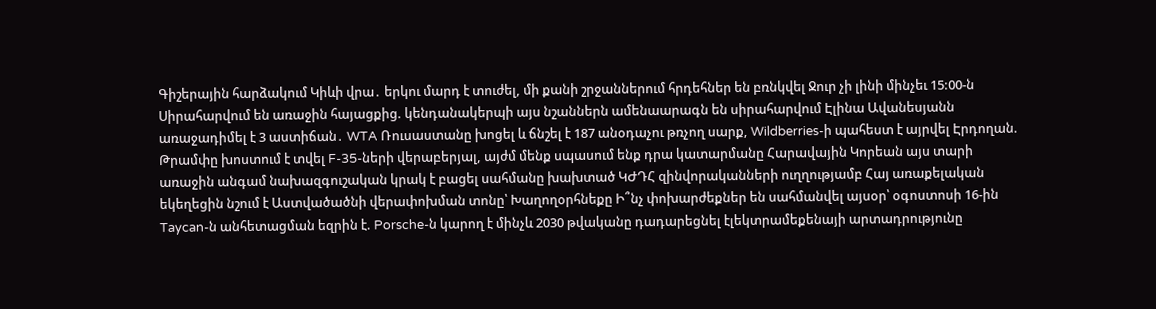Գիշերային հարձակում Կիևի վրա․ երկու մարդ է տուժել, մի քանի շրջաններում հրդեհներ են բռնկվել Ջուր չի լինի մինչեւ 15:00-ն Սիրահարվում են առաջին հայացքից. կենդանակերպի այս նշաններն ամենաարագն են սիրահարվում Էլինա Ավանեսյանն առաջադիմել է 3 աստիճան․ WTA Ռուսաստանը խոցել և ճնշել է 187 անօդաչու թռչող սարք, Wildberries-ի պահեստ է այրվել Էրդողան. Թրամփը խոստում է տվել F-35-ների վերաբերյալ, այժմ մենք սպասում ենք դրա կատարմանը Հարավային Կորեան այս տարի առաջին անգամ նախազգուշական կրակ է բացել սահմանը խախտած ԿԺԴՀ զինվորականների ուղղությամբ Հայ առաքելական եկեղեցին նշում է Աստվածածնի վերափոխման տոնը՝ Խաղողօրհնեքը Ի՞նչ փոխարժեքներ են սահմանվել այսօր՝ օգոստոսի 16-ին Taycan-ն անհետացման եզրին է. Porsche-ն կարող է մինչև 2030 թվականը դադարեցնել էլեկտրամեքենայի արտադրությունը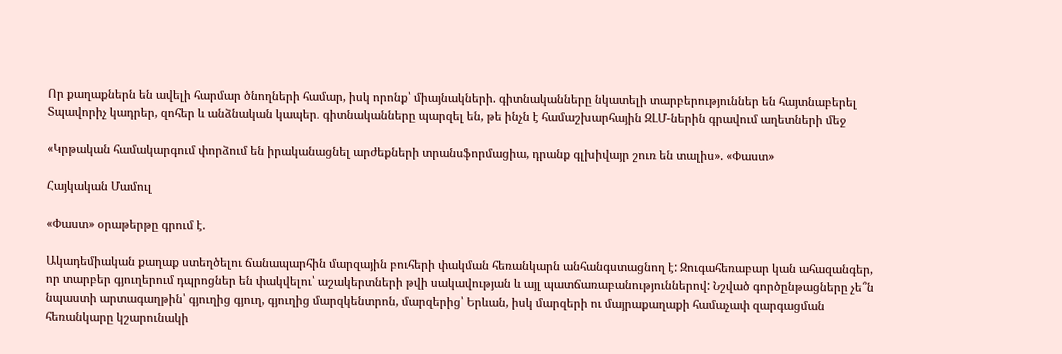Որ քաղաքներն են ավելի հարմար ծնողների համար, իսկ որոնք՝ միայնակների. գիտնականները նկատելի տարբերություններ են հայտնաբերել Տպավորիչ կադրեր, զոհեր և անձնական կապեր․ գիտնականները պարզել են, թե ինչն է համաշխարհային ԶԼՄ-ներին գրավում աղետների մեջ

«Կրթական համակարգում փորձում են իրականացնել արժեքների տրանսֆորմացիա, դրանք գլխիվայր շուռ են տալիս». «Փաստ»

Հայկական Մամուլ

«Փաստ» օրաթերթը գրում է.

Ակադեմիական քաղաք ստեղծելու ճանապարհին մարզային բուհերի փակման հեռանկարն անհանգստացնող է: Զուգահեռաբար կան ահազանգեր, որ տարբեր գյուղերում դպրոցներ են փակվելու՝ աշակերտների թվի սակավության և այլ պատճառաբանություններով: Նշված գործընթացները չե՞ն նպաստի արտագաղթին՝ գյուղից գյուղ, գյուղից մարզկենտրոն, մարզերից՝ Երևան, իսկ մարզերի ու մայրաքաղաքի համաչափ զարգացման հեռանկարը կշարունակի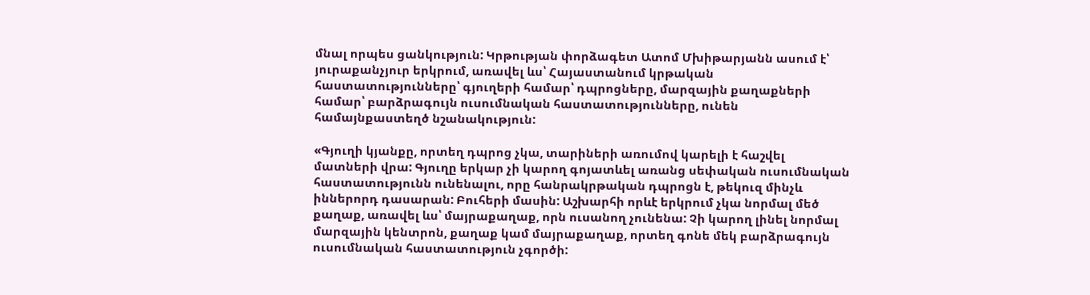մնալ որպես ցանկություն: Կրթության փորձագետ Ատոմ Մխիթարյանն ասում է՝ յուրաքանչյուր երկրում, առավել ևս՝ Հայաստանում կրթական հաստատությունները՝ գյուղերի համար՝ դպրոցները, մարզային քաղաքների համար՝ բարձրագույն ուսումնական հաստատությունները, ունեն համայնքաստեղծ նշանակություն:

«Գյուղի կյանքը, որտեղ դպրոց չկա, տարիների առումով կարելի է հաշվել մատների վրա: Գյուղը երկար չի կարող գոյատևել առանց սեփական ուսումնական հաստատությունն ունենալու, որը հանրակրթական դպրոցն է, թեկուզ մինչև իններորդ դասարան: Բուհերի մասին: Աշխարհի որևէ երկրում չկա նորմալ մեծ քաղաք, առավել ևս՝ մայրաքաղաք, որն ուսանող չունենա: Չի կարող լինել նորմալ մարզային կենտրոն, քաղաք կամ մայրաքաղաք, որտեղ գոնե մեկ բարձրագույն ուսումնական հաստատություն չգործի: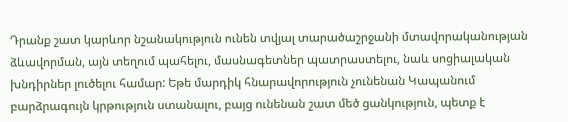Դրանք շատ կարևոր նշանակություն ունեն տվյալ տարածաշրջանի մտավորականության ձևավորման, այն տեղում պահելու, մասնագետներ պատրաստելու, նաև սոցիալական խնդիրներ լուծելու համար: Եթե մարդիկ հնարավորություն չունենան Կապանում բարձրագույն կրթություն ստանալու, բայց ունենան շատ մեծ ցանկություն, պետք է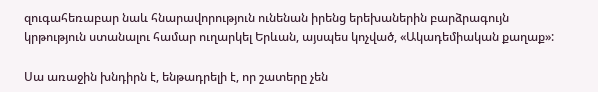զուգահեռաբար նաև հնարավորություն ունենան իրենց երեխաներին բարձրագույն կրթություն ստանալու համար ուղարկել Երևան, այսպես կոչված, «Ակադեմիական քաղաք»:

Սա առաջին խնդիրն է, ենթադրելի է, որ շատերը չեն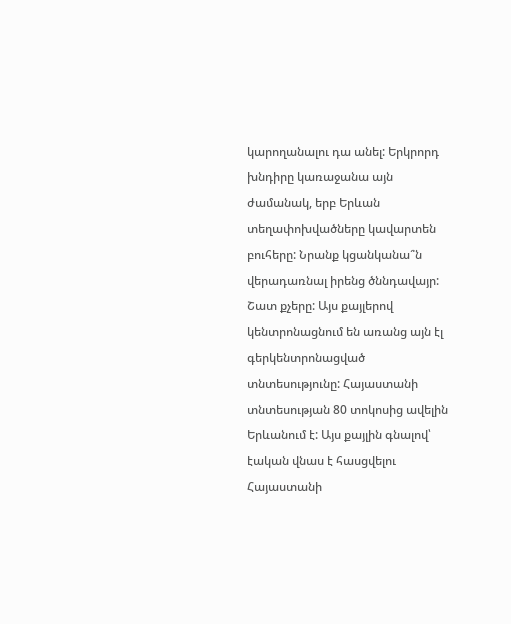կարողանալու դա անել: Երկրորդ խնդիրը կառաջանա այն ժամանակ, երբ Երևան տեղափոխվածները կավարտեն բուհերը: Նրանք կցանկանա՞ն վերադառնալ իրենց ծննդավայր: Շատ քչերը: Այս քայլերով կենտրոնացնում են առանց այն էլ գերկենտրոնացված տնտեսությունը: Հայաստանի տնտեսության 80 տոկոսից ավելին Երևանում է: Այս քայլին գնալով՝ էական վնաս է հասցվելու Հայաստանի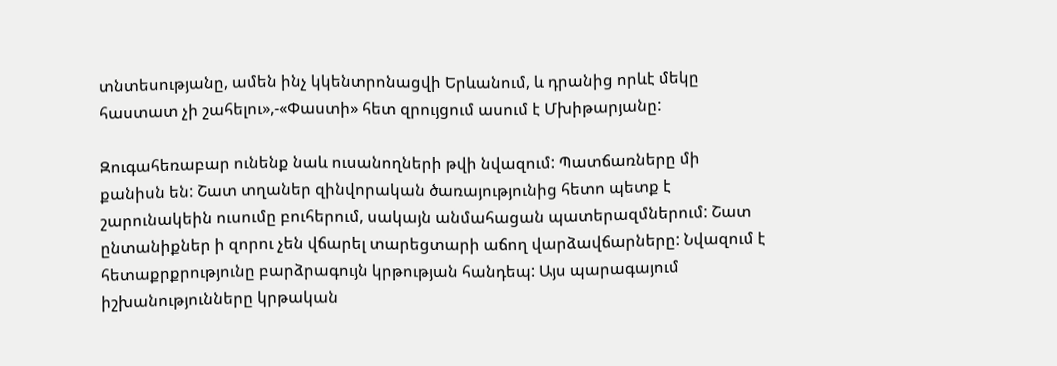տնտեսությանը, ամեն ինչ կկենտրոնացվի Երևանում, և դրանից որևէ մեկը հաստատ չի շահելու»,-«Փաստի» հետ զրույցում ասում է Մխիթարյանը:

Զուգահեռաբար ունենք նաև ուսանողների թվի նվազում: Պատճառները մի քանիսն են: Շատ տղաներ զինվորական ծառայությունից հետո պետք է շարունակեին ուսումը բուհերում, սակայն անմահացան պատերազմներում: Շատ ընտանիքներ ի զորու չեն վճարել տարեցտարի աճող վարձավճարները: Նվազում է հետաքրքրությունը բարձրագույն կրթության հանդեպ: Այս պարագայում իշխանությունները կրթական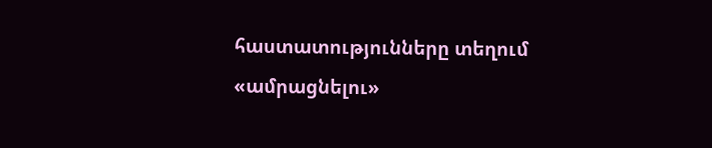հաստատությունները տեղում «ամրացնելու»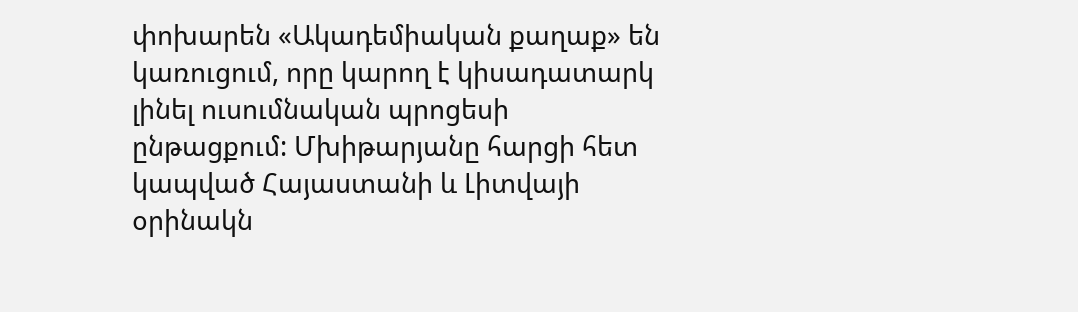փոխարեն «Ակադեմիական քաղաք» են կառուցում, որը կարող է կիսադատարկ լինել ուսումնական պրոցեսի ընթացքում: Մխիթարյանը հարցի հետ կապված Հայաստանի և Լիտվայի օրինակն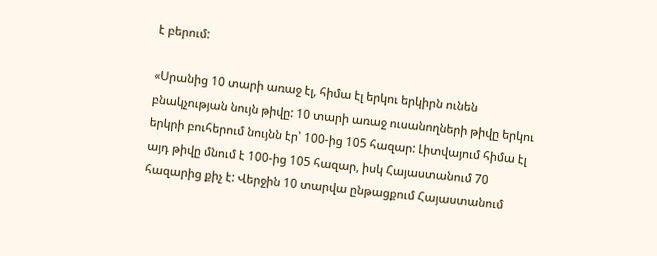է բերում:

«Սրանից 10 տարի առաջ էլ, հիմա էլ երկու երկիրն ունեն բնակչության նույն թիվը: 10 տարի առաջ ուսանողների թիվը երկու երկրի բուհերում նույնն էր՝ 100-ից 105 հազար: Լիտվայում հիմա էլ այդ թիվը մնում է 100-ից 105 հազար, իսկ Հայաստանում 70 հազարից քիչ է: Վերջին 10 տարվա ընթացքում Հայաստանում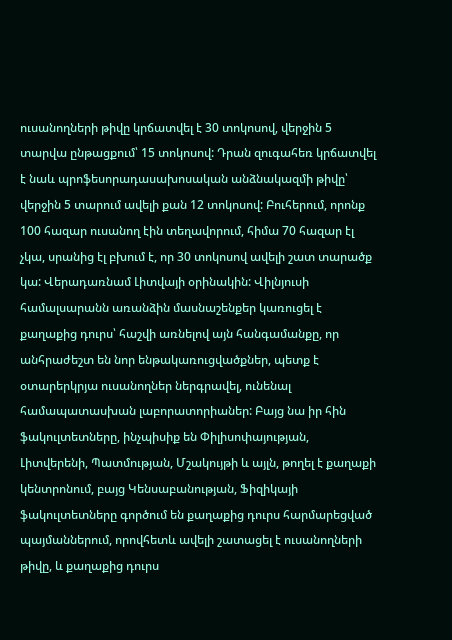ուսանողների թիվը կրճատվել է 30 տոկոսով, վերջին 5 տարվա ընթացքում՝ 15 տոկոսով: Դրան զուգահեռ կրճատվել է նաև պրոֆեսորադասախոսական անձնակազմի թիվը՝ վերջին 5 տարում ավելի քան 12 տոկոսով: Բուհերում, որոնք 100 հազար ուսանող էին տեղավորում, հիմա 70 հազար էլ չկա, սրանից էլ բխում է, որ 30 տոկոսով ավելի շատ տարածք կա: Վերադառնամ Լիտվայի օրինակին: Վիլնյուսի համալսարանն առանձին մասնաշենքեր կառուցել է քաղաքից դուրս՝ հաշվի առնելով այն հանգամանքը, որ անհրաժեշտ են նոր ենթակառուցվածքներ, պետք է օտարերկրյա ուսանողներ ներգրավել, ունենալ համապատասխան լաբորատորիաներ: Բայց նա իր հին ֆակուլտետները, ինչպիսիք են Փիլիսոփայության, Լիտվերենի, Պատմության, Մշակույթի և այլն, թողել է քաղաքի կենտրոնում, բայց Կենսաբանության, Ֆիզիկայի ֆակուլտետները գործում են քաղաքից դուրս հարմարեցված պայմաններում, որովհետև ավելի շատացել է ուսանողների թիվը, և քաղաքից դուրս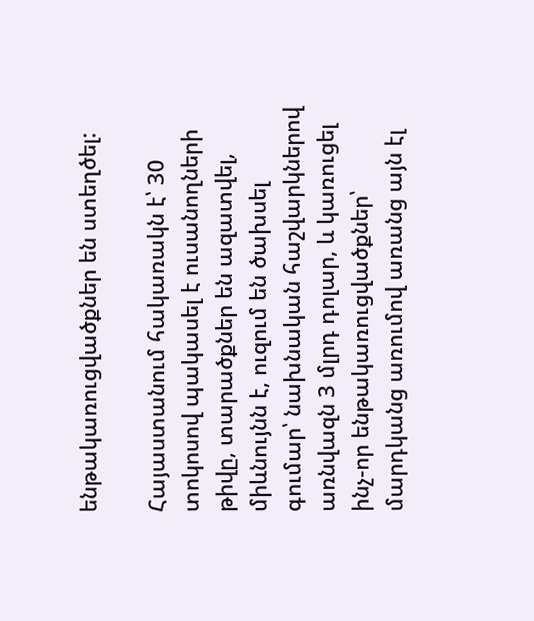ենթակառուցվածքներ են ստեղծել:

Հայաստանում հակառակն է՝ 30 տոկոսով պակասել է ուսանողների թիվը, տարածքներ են ազատվել, միևնույնն է, ուզում են ծախսել գումար՝ նախնական հաշվարկներով առնվազն 3 մլրդ դոլար, և կառուցել ինչ-որ ենթակառուցվածքներ՝ մարդկանց առումով առանց այն էլ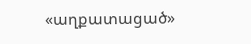«աղքատացած»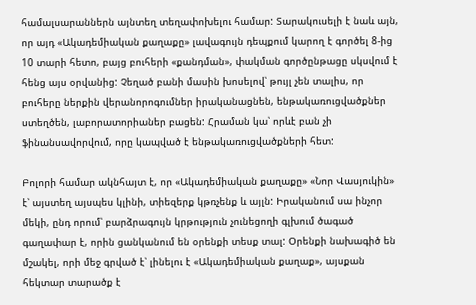համալսարաններն այնտեղ տեղափոխելու համար: Տարակուսելի է նաև այն, որ այդ «Ակադեմիական քաղաքը» լավագույն դեպքում կարող է գործել 8-ից 10 տարի հետո, բայց բուհերի «քանդման», փակման գործընթացը սկսվում է հենց այս օրվանից: Չեղած բանի մասին խոսելով՝ թույլ չեն տալիս, որ բուհերը ներքին վերանորոգումներ իրականացնեն, ենթակառուցվածքներ ստեղծեն, լաբորատորիաներ բացեն: Հրաման կա՝ որևէ բան չի ֆինանսավորվում, որը կապված է ենթակառուցվածքների հետ:

Բոլորի համար ակնհայտ է, որ «Ակադեմիական քաղաքը» «Նոր Վասյուկին» է՝ այստեղ այսպես կլինի, տիեզերք կթռչենք և այլն: Իրականում սա ինչոր մեկի, ընդ որում՝ բարձրագույն կրթություն չունեցողի գլխում ծագած գաղափար է, որին ցանկանում են օրենքի տեսք տալ: Օրենքի նախագիծ են մշակել, որի մեջ գրված է՝ լինելու է «Ակադեմիական քաղաք», այսքան հեկտար տարածք է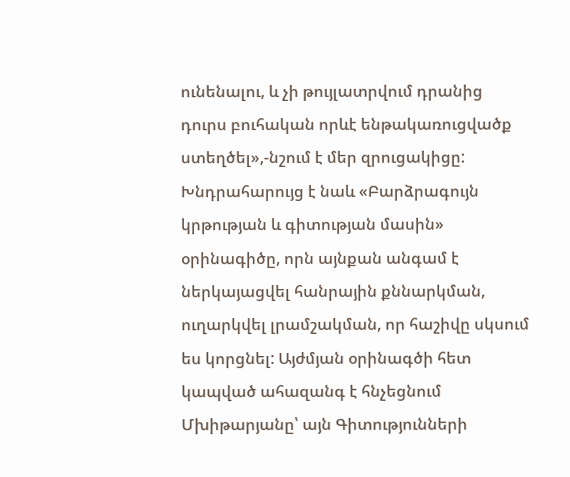ունենալու, և չի թույլատրվում դրանից դուրս բուհական որևէ ենթակառուցվածք ստեղծել»,-նշում է մեր զրուցակիցը: Խնդրահարույց է նաև «Բարձրագույն կրթության և գիտության մասին» օրինագիծը, որն այնքան անգամ է ներկայացվել հանրային քննարկման, ուղարկվել լրամշակման, որ հաշիվը սկսում ես կորցնել: Այժմյան օրինագծի հետ կապված ահազանգ է հնչեցնում Մխիթարյանը՝ այն Գիտությունների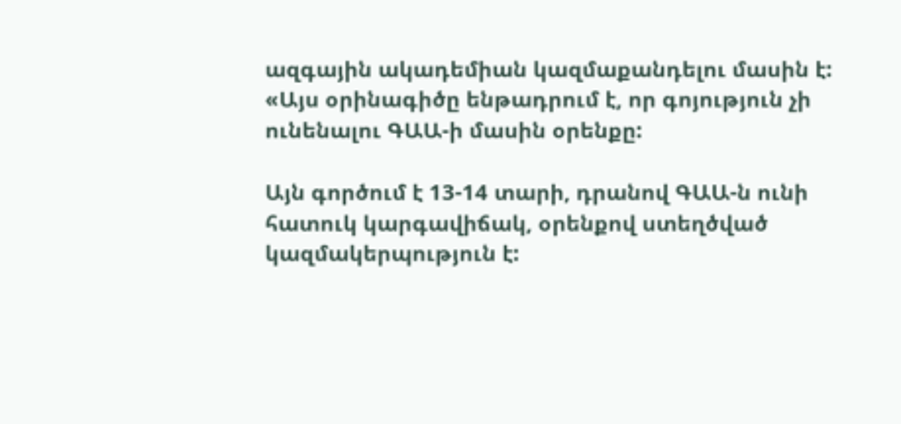ազգային ակադեմիան կազմաքանդելու մասին է: «Այս օրինագիծը ենթադրում է, որ գոյություն չի ունենալու ԳԱԱ-ի մասին օրենքը:

Այն գործում է 13-14 տարի, դրանով ԳԱԱ-ն ունի հատուկ կարգավիճակ, օրենքով ստեղծված կազմակերպություն է: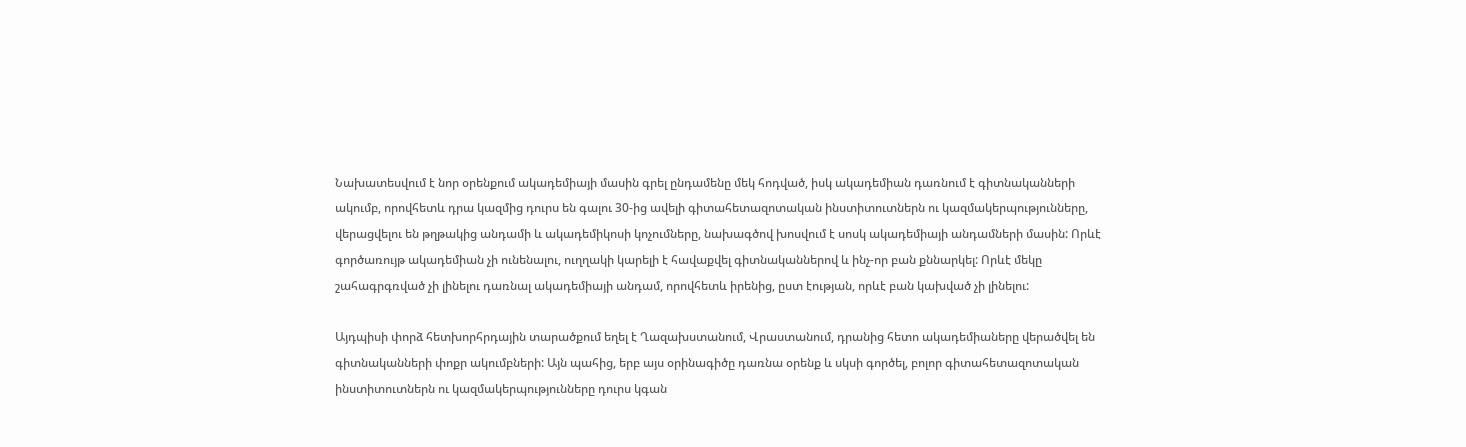Նախատեսվում է նոր օրենքում ակադեմիայի մասին գրել ընդամենը մեկ հոդված, իսկ ակադեմիան դառնում է գիտնականների ակումբ, որովհետև դրա կազմից դուրս են գալու 30-ից ավելի գիտահետազոտական ինստիտուտներն ու կազմակերպությունները, վերացվելու են թղթակից անդամի և ակադեմիկոսի կոչումները, նախագծով խոսվում է սոսկ ակադեմիայի անդամների մասին: Որևէ գործառույթ ակադեմիան չի ունենալու, ուղղակի կարելի է հավաքվել գիտնականներով և ինչ-որ բան քննարկել: Որևէ մեկը շահագրգռված չի լինելու դառնալ ակադեմիայի անդամ, որովհետև իրենից, ըստ էության, որևէ բան կախված չի լինելու:

Այդպիսի փորձ հետխորհրդային տարածքում եղել է Ղազախստանում, Վրաստանում, դրանից հետո ակադեմիաները վերածվել են գիտնականների փոքր ակումբների: Այն պահից, երբ այս օրինագիծը դառնա օրենք և սկսի գործել, բոլոր գիտահետազոտական ինստիտուտներն ու կազմակերպությունները դուրս կգան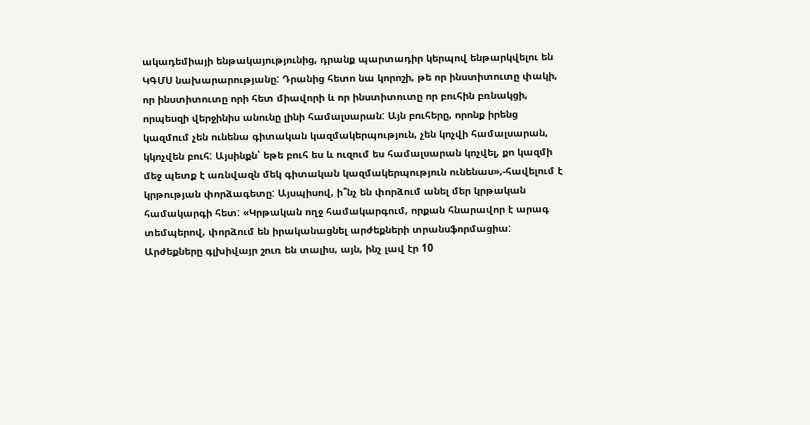ակադեմիայի ենթակայությունից, դրանք պարտադիր կերպով ենթարկվելու են ԿԳՄՍ նախարարությանը: Դրանից հետո նա կորոշի, թե որ ինստիտուտը փակի, որ ինստիտուտը որի հետ միավորի և որ ինստիտուտը որ բուհին բռնակցի, որպեսզի վերջինիս անունը լինի համալսարան: Այն բուհերը, որոնք իրենց կազմում չեն ունենա գիտական կազմակերպություն, չեն կոչվի համալսարան, կկոչվեն բուհ: Այսինքն՝ եթե բուհ ես և ուզում ես համալսարան կոչվել, քո կազմի մեջ պետք է առնվազն մեկ գիտական կազմակերպություն ունենաս»,-հավելում է կրթության փորձագետը: Այսպիսով, ի՞նչ են փորձում անել մեր կրթական համակարգի հետ: «Կրթական ողջ համակարգում, որքան հնարավոր է արագ տեմպերով, փորձում են իրականացնել արժեքների տրանսֆորմացիա: Արժեքները գլխիվայր շուռ են տալիս, այն, ինչ լավ էր 10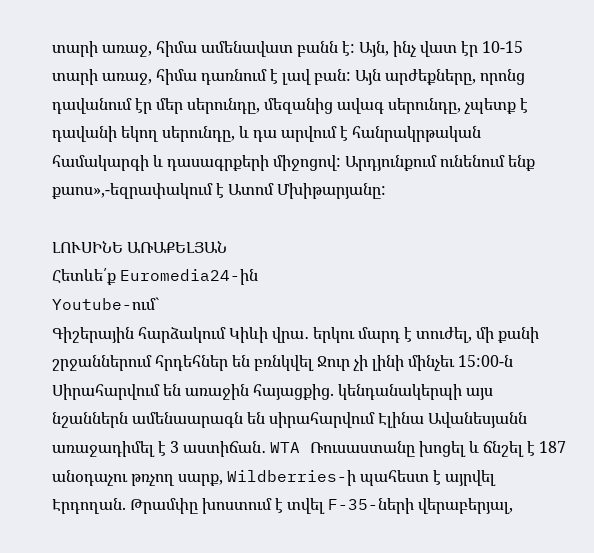տարի առաջ, հիմա ամենավատ բանն է: Այն, ինչ վատ էր 10-15 տարի առաջ, հիմա դառնում է լավ բան: Այն արժեքները, որոնց դավանում էր մեր սերունդը, մեզանից ավագ սերունդը, չպետք է դավանի եկող սերունդը, և դա արվում է հանրակրթական համակարգի և դասագրքերի միջոցով: Արդյունքում ունենում ենք քաոս»,-եզրափակում է Ատոմ Մխիթարյանը:

ԼՈՒՍԻՆԵ ԱՌԱՔԵԼՅԱՆ
Հետևե՛ք Euromedia24-ին
Youtube-ում`
Գիշերային հարձակում Կիևի վրա․ երկու մարդ է տուժել, մի քանի շրջաններում հրդեհներ են բռնկվել Ջուր չի լինի մինչեւ 15:00-ն Սիրահարվում են առաջին հայացքից. կենդանակերպի այս նշաններն ամենաարագն են սիրահարվում Էլինա Ավանեսյանն առաջադիմել է 3 աստիճան․ WTA Ռուսաստանը խոցել և ճնշել է 187 անօդաչու թռչող սարք, Wildberries-ի պահեստ է այրվել Էրդողան. Թրամփը խոստում է տվել F-35-ների վերաբերյալ,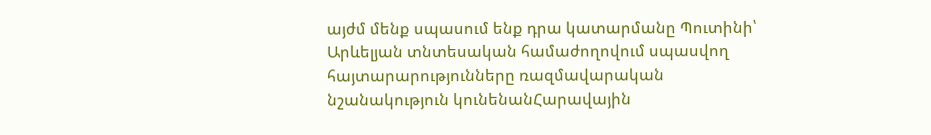այժմ մենք սպասում ենք դրա կատարմանը Պուտինի՝ Արևելյան տնտեսական համաժողովում սպասվող հայտարարությունները ռազմավարական նշանակություն կունենանՀարավային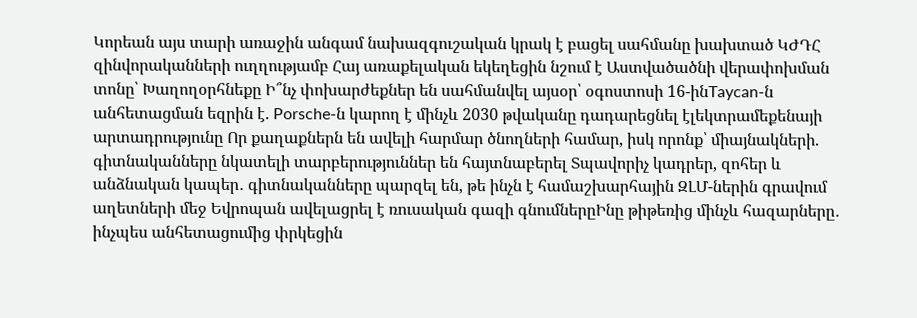Կորեան այս տարի առաջին անգամ նախազգուշական կրակ է բացել սահմանը խախտած ԿԺԴՀ զինվորականների ուղղությամբ Հայ առաքելական եկեղեցին նշում է Աստվածածնի վերափոխման տոնը՝ Խաղողօրհնեքը Ի՞նչ փոխարժեքներ են սահմանվել այսօր՝ օգոստոսի 16-ինTaycan-ն անհետացման եզրին է. Porsche-ն կարող է մինչև 2030 թվականը դադարեցնել էլեկտրամեքենայի արտադրությունը Որ քաղաքներն են ավելի հարմար ծնողների համար, իսկ որոնք՝ միայնակների. գիտնականները նկատելի տարբերություններ են հայտնաբերել Տպավորիչ կադրեր, զոհեր և անձնական կապեր․ գիտնականները պարզել են, թե ինչն է համաշխարհային ԶԼՄ-ներին գրավում աղետների մեջ Եվրոպան ավելացրել է ռուսական գազի գնումներըԻնը թիթեռից մինչև հազարները․ ինչպես անհետացումից փրկեցին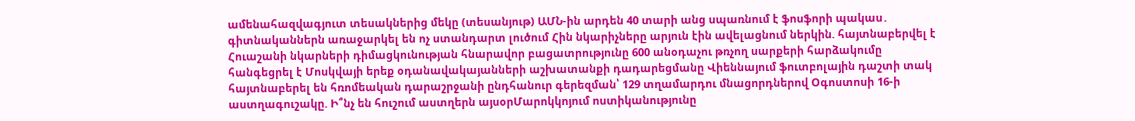ամենահազվագյուտ տեսակներից մեկը (տեսանյութ) ԱՄՆ-ին արդեն 40 տարի անց սպառնում է ֆոսֆորի պակաս․ գիտնականներն առաջարկել են ոչ ստանդարտ լուծում Հին նկարիչները արյուն էին ավելացնում ներկին. հայտնաբերվել է Հուաշանի նկարների դիմացկունության հնարավոր բացատրությունը 600 անօդաչու թռչող սարքերի հարձակումը հանգեցրել է Մոսկվայի երեք օդանավակայանների աշխատանքի դադարեցմանը Վիեննայում ֆուտբոլային դաշտի տակ հայտնաբերել են հռոմեական դարաշրջանի ընդհանուր գերեզման՝ 129 տղամարդու մնացորդներով Օգոստոսի 16-ի աստղագուշակը. Ի՞նչ են հուշում աստղերն այսօրՄարոկկոյում ոստիկանությունը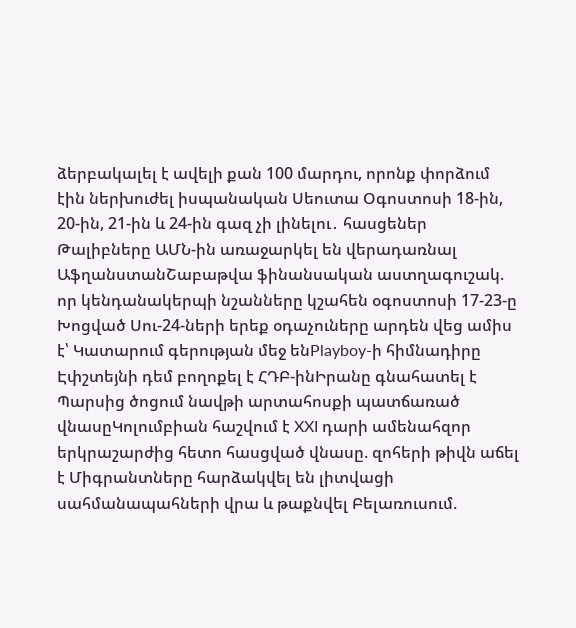ձերբակալել է ավելի քան 100 մարդու, որոնք փորձում էին ներխուժել իսպանական Սեուտա Օգոստոսի 18-ին, 20-ին, 21-ին և 24-ին գազ չի լինելու․ հասցեներ Թալիբները ԱՄՆ-ին առաջարկել են վերադառնալ ԱֆղանստանՇաբաթվա ֆինանսական աստղագուշակ. որ կենդանակերպի նշանները կշահեն օգոստոսի 17-23-ը Խոցված Սու-24-ների երեք օդաչուները արդեն վեց ամիս է՝ Կատարում գերության մեջ ենPlayboy-ի հիմնադիրը Էփշտեյնի դեմ բողոքել է ՀԴԲ-ինԻրանը գնահատել է Պարսից ծոցում նավթի արտահոսքի պատճառած վնասըԿոլումբիան հաշվում է XXI դարի ամենահզոր երկրաշարժից հետո հասցված վնասը. զոհերի թիվն աճել է Միգրանտները հարձակվել են լիտվացի սահմանապահների վրա և թաքնվել Բելառուսում.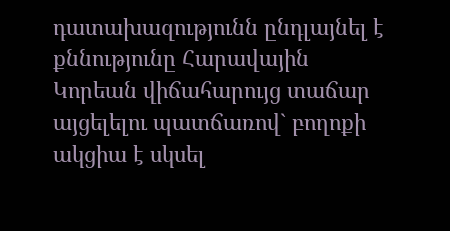դատախազությունն ընդլայնել է քննությունը Հարավային Կորեան վիճահարույց տաճար այցելելու պատճառով` բողոքի ակցիա է սկսել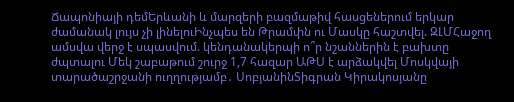Ճապոնիայի դեմԵրևանի և մարզերի բազմաթիվ հասցեներում երկար ժամանակ լույս չի լինելուԻնչպես են Թրամփն ու Մասկը հաշտվել. ԶԼՄՀաջող ամսվա վերջ է սպասվում. կենդանակերպի ո՞ր նշաններին է բախտը ժպտալու Մեկ շաբաթում շուրջ 1,7 հազար ԱԹՍ է արձակվել Մոսկվայի տարածաշրջանի ուղղությամբ․ ՍոբյանինՏիգրան Կիրակոսյանը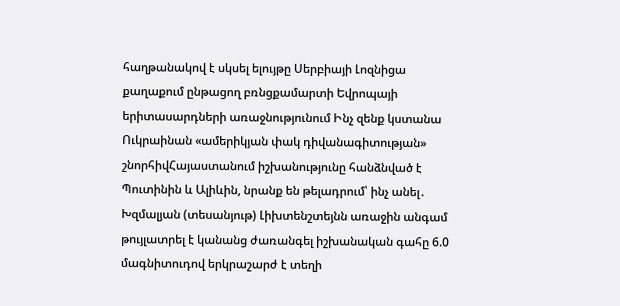հաղթանակով է սկսել ելույթը Սերբիայի Լոզնիցա քաղաքում ընթացող բռնցքամարտի Եվրոպայի երիտասարդների առաջնությունում Ինչ զենք կստանա Ուկրաինան «ամերիկյան փակ դիվանագիտության» շնորհիվՀայաստանում իշխանությունը հանձնված է Պուտինին և Ալիևին, նրանք են թելադրում՝ ինչ անել․ Խզմալյան (տեսանյութ) Լիխտենշտեյնն առաջին անգամ թույլատրել է կանանց ժառանգել իշխանական գահը 6.0 մագնիտուդով երկրաշարժ է տեղի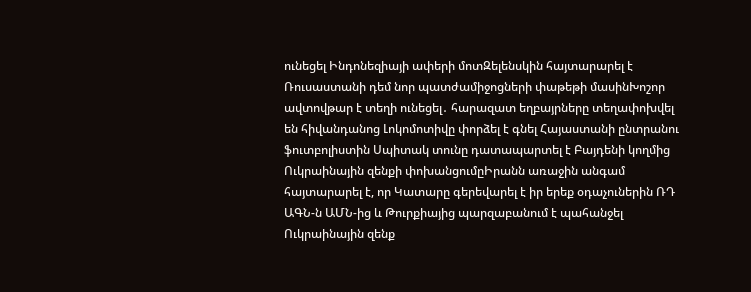ունեցել Ինդոնեզիայի ափերի մոտԶելենսկին հայտարարել է Ռուսաստանի դեմ նոր պատժամիջոցների փաթեթի մասինԽոշոր ավտովթար է տեղի ունեցել․ հարազատ եղբայրները տեղափոխվել են հիվանդանոց Լոկոմոտիվը փորձել է գնել Հայաստանի ընտրանու ֆուտբոլիստին Սպիտակ տունը դատապարտել է Բայդենի կողմից Ուկրաինային զենքի փոխանցումըԻրանն առաջին անգամ հայտարարել է, որ Կատարը գերեվարել է իր երեք օդաչուներին ՌԴ ԱԳՆ-ն ԱՄՆ-ից և Թուրքիայից պարզաբանում է պահանջել Ուկրաինային զենք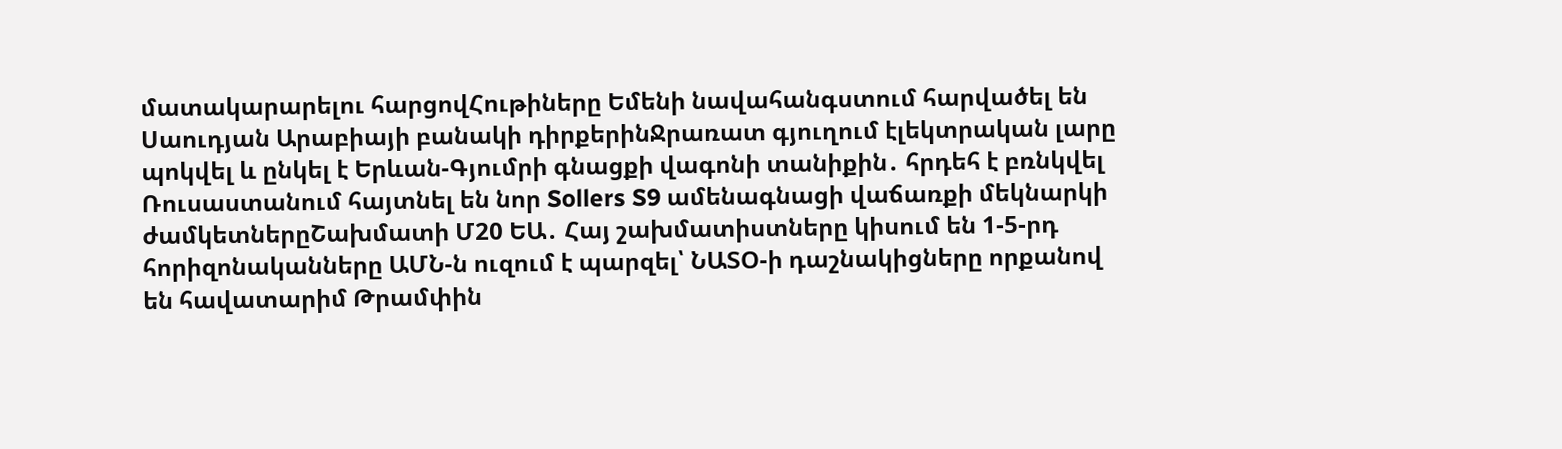մատակարարելու հարցովՀութիները Եմենի նավահանգստում հարվածել են Սաուդյան Արաբիայի բանակի դիրքերինՋրառատ գյուղում էլեկտրական լարը պոկվել և ընկել է Երևան-Գյումրի գնացքի վագոնի տանիքին․ հրդեհ է բռնկվել Ռուսաստանում հայտնել են նոր Sollers S9 ամենագնացի վաճառքի մեկնարկի ժամկետներըՇախմատի Մ20 ԵԱ․ Հայ շախմատիստները կիսում են 1-5-րդ հորիզոնականները ԱՄՆ-ն ուզում է պարզել՝ ՆԱՏՕ-ի դաշնակիցները որքանով են հավատարիմ Թրամփին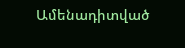Ամենադիտված